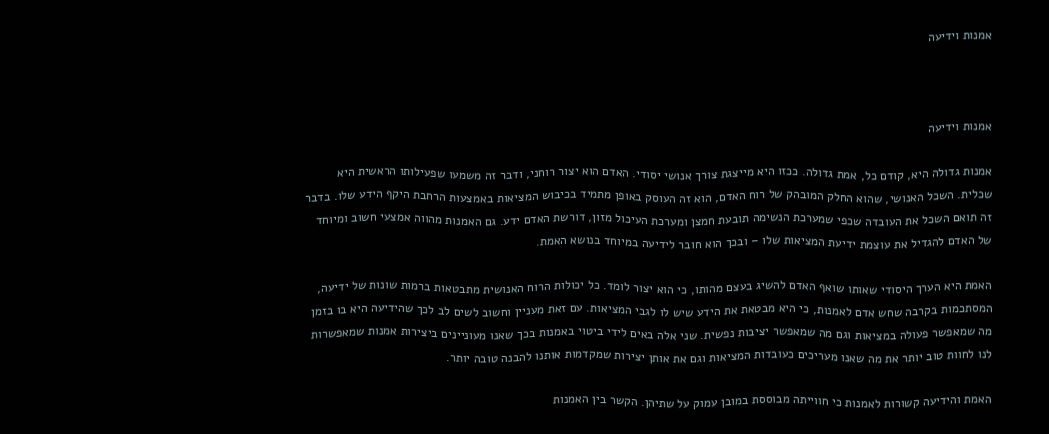אמנות וידיעה



אמנות וידיעה

אמנות גדולה היא, קודם כל, אמת גדולה. ככזו היא מייצגת צורך אנושי יסודי. האדם הוא יצור רוחני, ודבר זה משמעו שפעילותו הראשית היא שכלית. השכל האנושי, שהוא החלק המובהק של רוח האדם, הוא זה העוסק באופן מתמיד בכיבוש המציאות באמצעות הרחבת היקף הידע שלו. בדבר זה תואם השכל את העובדה שכפי שמערכת הנשימה תובעת חמצן ומערכת העיכול מזון, דורשת האדם ידע. גם האמנות מהווה אמצעי חשוב ומיוחד של האדם להגדיל את עוצמת ידיעת המציאות שלו – ובכך הוא חובר לידיעה במיוחד בנושא האמת.

האמת היא הערך היסודי שאותו שואף האדם להשיג בעצם מהותו, כי הוא יצור לומד. כל יכולות הרוח האנושית מתבטאות ברמות שונות של ידיעה, המסתכמות בקרבה שחש אדם לאמנות, כי היא מבטאת את הידע שיש לו לגבי המציאות. עם זאת מעניין וחשוב לשים לב לכך שהידיעה היא בו בזמן מה שמאפשר פעולה במציאות וגם מה שמאפשר יציבות נפשית. שני אלה באים לידי ביטוי באמנות בכך שאנו מעוניינים ביצירות אמנות שמאפשרות לנו לחוות טוב יותר את מה שאנו מעריכים כעובדות המציאות וגם את אותן יצירות שמקדמות אותנו להבנה טובה יותר.

האמת והידיעה קשורות לאמנות כי חווייתה מבוססת במובן עמוק על שתיהן. הקשר בין האמנות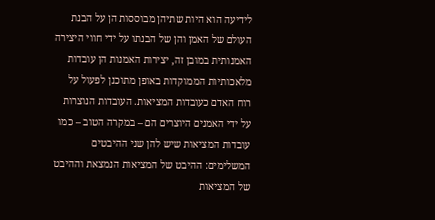לידיעה הוא היות שתיהן מבוססות הן על הבנת העולם של האמן והן של הבנתו על ידי חווי היצירה האמנותית במובן זה, יצירות האמנות הן עובדות מלאכותיות הממוקדות באופן מתוכנן לפעול על רוח האדם כעובדות המציאות. העובדות הנוצרות על ידי האמנים היוצרים הם – במקרה הטוב – כמו עובדות המציאות שיש להן שני ההיבטים המשלימים: ההיבט של המציאות הנמצאת וההיבט של המציאות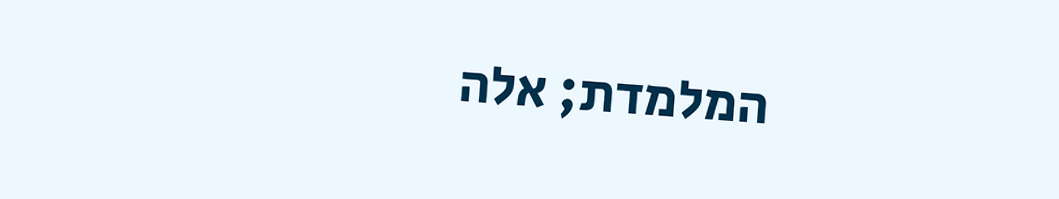המלמדת; אלה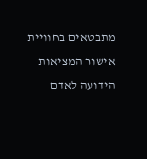מתבטאים בחוויית אישור המציאות הידועה לאדם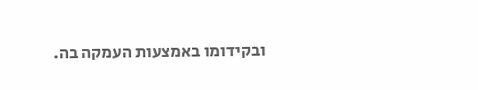ובקידומו באמצעות העמקה בה.